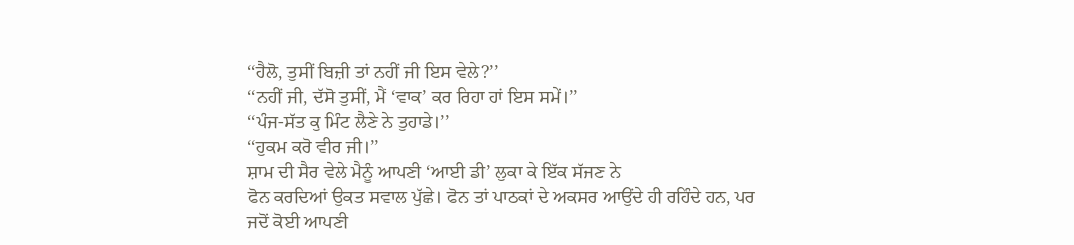‘‘ਹੈਲੋ, ਤੁਸੀਂ ਬਿਜ਼ੀ ਤਾਂ ਨਹੀਂ ਜੀ ਇਸ ਵੇਲੇ?’’
‘‘ਨਹੀਂ ਜੀ, ਦੱਸੋ ਤੁਸੀਂ, ਮੈਂ ‘ਵਾਕ’ ਕਰ ਰਿਹਾ ਹਾਂ ਇਸ ਸਮੇਂ।’’
‘‘ਪੰਜ-ਸੱਤ ਕੁ ਮਿੰਟ ਲੈਣੇ ਨੇ ਤੁਹਾਡੇ।’’
‘‘ਹੁਕਮ ਕਰੋ ਵੀਰ ਜੀ।’’
ਸ਼ਾਮ ਦੀ ਸੈਰ ਵੇਲੇ ਮੈਨੂੰ ਆਪਣੀ ‘ਆਈ ਡੀ’ ਲੁਕਾ ਕੇ ਇੱਕ ਸੱਜਣ ਨੇ
ਫੋਨ ਕਰਦਿਆਂ ਉਕਤ ਸਵਾਲ ਪੁੱਛੇ। ਫੋਨ ਤਾਂ ਪਾਠਕਾਂ ਦੇ ਅਕਸਰ ਆਉਂਦੇ ਹੀ ਰਹਿੰਦੇ ਹਨ, ਪਰ
ਜਦੋਂ ਕੋਈ ਆਪਣੀ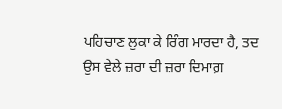ਪਹਿਚਾਣ ਲੁਕਾ ਕੇ ਰਿੰਗ ਮਾਰਦਾ ਹੈ, ਤਦ ਉਸ ਵੇਲੇ ਜ਼ਰਾ ਦੀ ਜ਼ਰਾ ਦਿਮਾਗ਼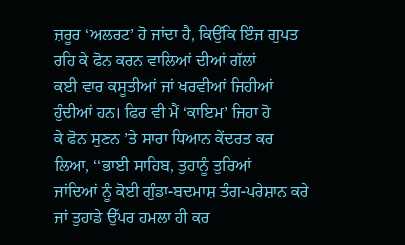ਜ਼ਰੂਰ ‘ਅਲਰਟ’ ਹੋ ਜਾਂਦਾ ਹੈ, ਕਿਉਂਕਿ ਇੰਜ ਗੁਪਤ ਰਹਿ ਕੇ ਫੋਨ ਕਰਨ ਵਾਲਿਆਂ ਦੀਆਂ ਗੱਲਾਂ
ਕਈ ਵਾਰ ਕਸੂਤੀਆਂ ਜਾਂ ਖਰਵੀਆਂ ਜਿਹੀਆਂ ਹੁੰਦੀਆਂ ਹਨ। ਫਿਰ ਵੀ ਮੈਂ ‘ਕਾਇਮ’ ਜਿਹਾ ਹੋ
ਕੇ ਫੋਨ ਸੁਣਨ ’ਤੇ ਸਾਰਾ ਧਿਆਨ ਕੇਂਦਰਤ ਕਰ ਲਿਆ, ‘‘ਭਾਈ ਸਾਹਿਬ, ਤੁਹਾਨੂੰ ਤੁਰਿਆਂ
ਜਾਂਦਿਆਂ ਨੂੰ ਕੋਈ ਗੁੰਡਾ-ਬਦਮਾਸ਼ ਤੰਗ-ਪਰੇਸ਼ਾਨ ਕਰੇ ਜਾਂ ਤੁਹਾਡੇ ਉੱਪਰ ਹਮਲਾ ਹੀ ਕਰ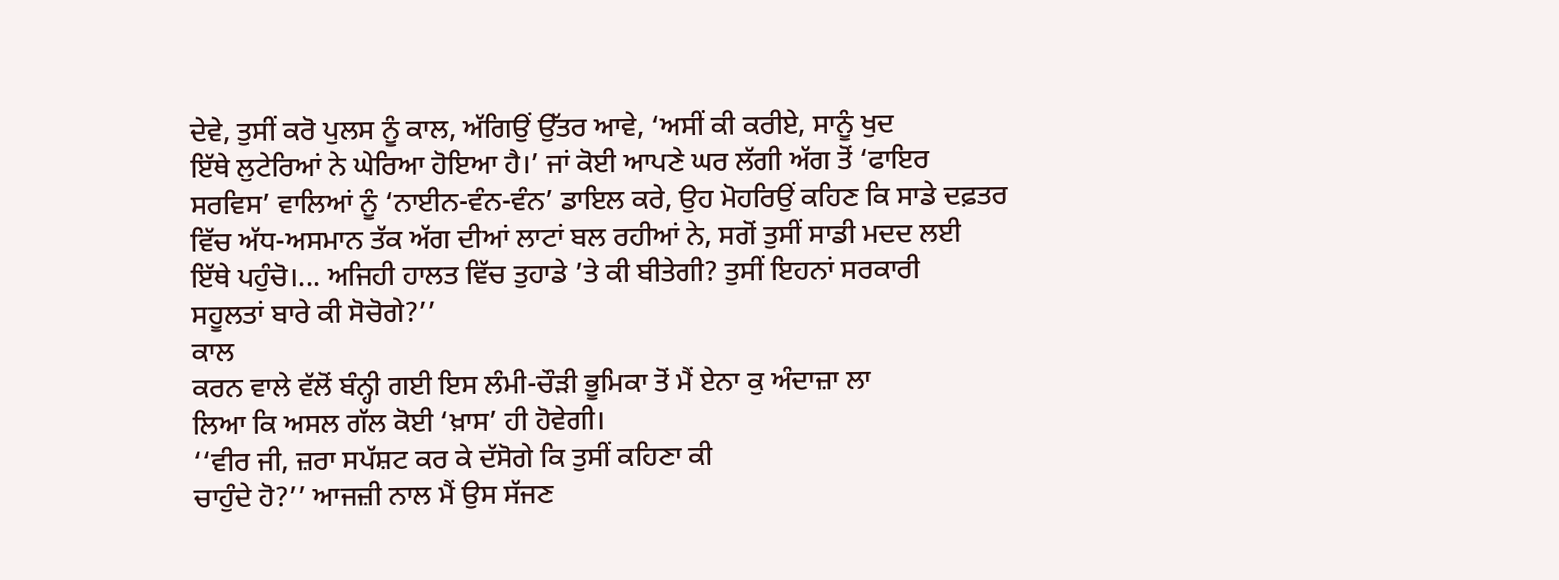ਦੇਵੇ, ਤੁਸੀਂ ਕਰੋ ਪੁਲਸ ਨੂੰ ਕਾਲ, ਅੱਗਿਉਂ ਉੱਤਰ ਆਵੇ, ‘ਅਸੀਂ ਕੀ ਕਰੀਏ, ਸਾਨੂੰ ਖੁਦ
ਇੱਥੇ ਲੁਟੇਰਿਆਂ ਨੇ ਘੇਰਿਆ ਹੋਇਆ ਹੈ।’ ਜਾਂ ਕੋਈ ਆਪਣੇ ਘਰ ਲੱਗੀ ਅੱਗ ਤੋਂ ‘ਫਾਇਰ
ਸਰਵਿਸ’ ਵਾਲਿਆਂ ਨੂੰ ‘ਨਾਈਨ-ਵੰਨ-ਵੰਨ’ ਡਾਇਲ ਕਰੇ, ਉਹ ਮੋਹਰਿਉਂ ਕਹਿਣ ਕਿ ਸਾਡੇ ਦਫ਼ਤਰ
ਵਿੱਚ ਅੱਧ-ਅਸਮਾਨ ਤੱਕ ਅੱਗ ਦੀਆਂ ਲਾਟਾਂ ਬਲ ਰਹੀਆਂ ਨੇ, ਸਗੋਂ ਤੁਸੀਂ ਸਾਡੀ ਮਦਦ ਲਈ
ਇੱਥੇ ਪਹੁੰਚੋ।... ਅਜਿਹੀ ਹਾਲਤ ਵਿੱਚ ਤੁਹਾਡੇ ’ਤੇ ਕੀ ਬੀਤੇਗੀ? ਤੁਸੀਂ ਇਹਨਾਂ ਸਰਕਾਰੀ
ਸਹੂਲਤਾਂ ਬਾਰੇ ਕੀ ਸੋਚੋਗੇ?’’
ਕਾਲ
ਕਰਨ ਵਾਲੇ ਵੱਲੋਂ ਬੰਨ੍ਹੀ ਗਈ ਇਸ ਲੰਮੀ-ਚੌੜੀ ਭੂਮਿਕਾ ਤੋਂ ਮੈਂ ਏਨਾ ਕੁ ਅੰਦਾਜ਼ਾ ਲਾ
ਲਿਆ ਕਿ ਅਸਲ ਗੱਲ ਕੋਈ ‘ਖ਼ਾਸ’ ਹੀ ਹੋਵੇਗੀ।
‘‘ਵੀਰ ਜੀ, ਜ਼ਰਾ ਸਪੱਸ਼ਟ ਕਰ ਕੇ ਦੱਸੋਗੇ ਕਿ ਤੁਸੀਂ ਕਹਿਣਾ ਕੀ
ਚਾਹੁੰਦੇ ਹੋ?’’ ਆਜਜ਼ੀ ਨਾਲ ਮੈਂ ਉਸ ਸੱਜਣ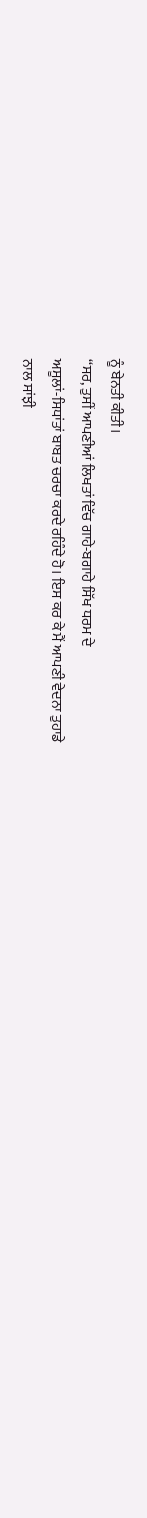ਨੂੰ ਬੇਨਤੀ ਕੀਤੀ।
‘‘ਸਰ, ਤੁਸੀਂ ਆਪਣੀਆਂ ਲਿਖਤਾਂ ਵਿੱਚ ਗਾਹੇ-ਬਗਾਹੇ ਸਿੱਖ ਧਰਮ ਦੇ
ਅਸੂਲਾਂ-ਸਿਧਾਂਤਾਂ ਬਾਬਤ ਚਰਚਾ ਕਰਦੇ ਰਹਿੰਦੇ ਹੋ। ਇਸ ਕਰ ਕੇ ਮੈਂ ਆਪਣੀ ਵੇਦਨਾ ਤੁਹਾਡੇ
ਨਾਲ ਸਾਂਝੀ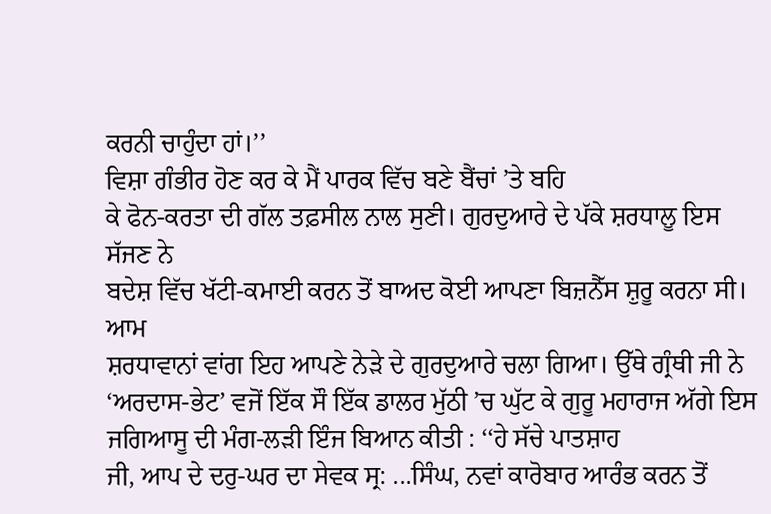ਕਰਨੀ ਚਾਹੁੰਦਾ ਹਾਂ।’’
ਵਿਸ਼ਾ ਗੰਭੀਰ ਹੋਣ ਕਰ ਕੇ ਮੈਂ ਪਾਰਕ ਵਿੱਚ ਬਣੇ ਬੈਂਚਾਂ ’ਤੇ ਬਹਿ
ਕੇ ਫੋਨ-ਕਰਤਾ ਦੀ ਗੱਲ ਤਫ਼ਸੀਲ ਨਾਲ ਸੁਣੀ। ਗੁਰਦੁਆਰੇ ਦੇ ਪੱਕੇ ਸ਼ਰਧਾਲੂ ਇਸ ਸੱਜਣ ਨੇ
ਬਦੇਸ਼ ਵਿੱਚ ਖੱਟੀ-ਕਮਾਈ ਕਰਨ ਤੋਂ ਬਾਅਦ ਕੋਈ ਆਪਣਾ ਬਿਜ਼ਨੈੱਸ ਸ਼ੁਰੂ ਕਰਨਾ ਸੀ। ਆਮ
ਸ਼ਰਧਾਵਾਨਾਂ ਵਾਂਗ ਇਹ ਆਪਣੇ ਨੇੜੇ ਦੇ ਗੁਰਦੁਆਰੇ ਚਲਾ ਗਿਆ। ਉੱਥੇ ਗ੍ਰੰਥੀ ਜੀ ਨੇ
‘ਅਰਦਾਸ-ਭੇਟ’ ਵਜੋਂ ਇੱਕ ਸੌ ਇੱਕ ਡਾਲਰ ਮੁੱਠੀ ’ਚ ਘੁੱਟ ਕੇ ਗੁਰੂ ਮਹਾਰਾਜ ਅੱਗੇ ਇਸ
ਜਗਿਆਸੂ ਦੀ ਮੰਗ-ਲੜੀ ਇੰਜ ਬਿਆਨ ਕੀਤੀ : ‘‘ਹੇ ਸੱਚੇ ਪਾਤਸ਼ਾਹ
ਜੀ, ਆਪ ਦੇ ਦਰੁ-ਘਰ ਦਾ ਸੇਵਕ ਸ੍ਰ: ...ਸਿੰਘ, ਨਵਾਂ ਕਾਰੋਬਾਰ ਆਰੰਭ ਕਰਨ ਤੋਂ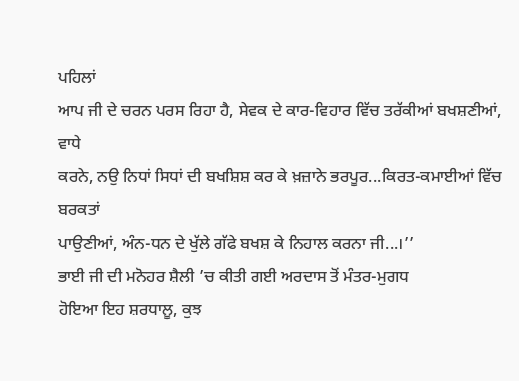ਪਹਿਲਾਂ
ਆਪ ਜੀ ਦੇ ਚਰਨ ਪਰਸ ਰਿਹਾ ਹੈ, ਸੇਵਕ ਦੇ ਕਾਰ-ਵਿਹਾਰ ਵਿੱਚ ਤਰੱਕੀਆਂ ਬਖਸ਼ਣੀਆਂ, ਵਾਧੇ
ਕਰਨੇ, ਨਉ ਨਿਧਾਂ ਸਿਧਾਂ ਦੀ ਬਖਸ਼ਿਸ਼ ਕਰ ਕੇ ਖ਼ਜ਼ਾਨੇ ਭਰਪੂਰ...ਕਿਰਤ-ਕਮਾਈਆਂ ਵਿੱਚ ਬਰਕਤਾਂ
ਪਾਉਣੀਆਂ, ਅੰਨ-ਧਨ ਦੇ ਖੁੱਲੇ ਗੱਫੇ ਬਖਸ਼ ਕੇ ਨਿਹਾਲ ਕਰਨਾ ਜੀ...।’’
ਭਾਈ ਜੀ ਦੀ ਮਨੋਹਰ ਸ਼ੈਲੀ ’ਚ ਕੀਤੀ ਗਈ ਅਰਦਾਸ ਤੋਂ ਮੰਤਰ-ਮੁਗਧ
ਹੋਇਆ ਇਹ ਸ਼ਰਧਾਲੂ, ਕੁਝ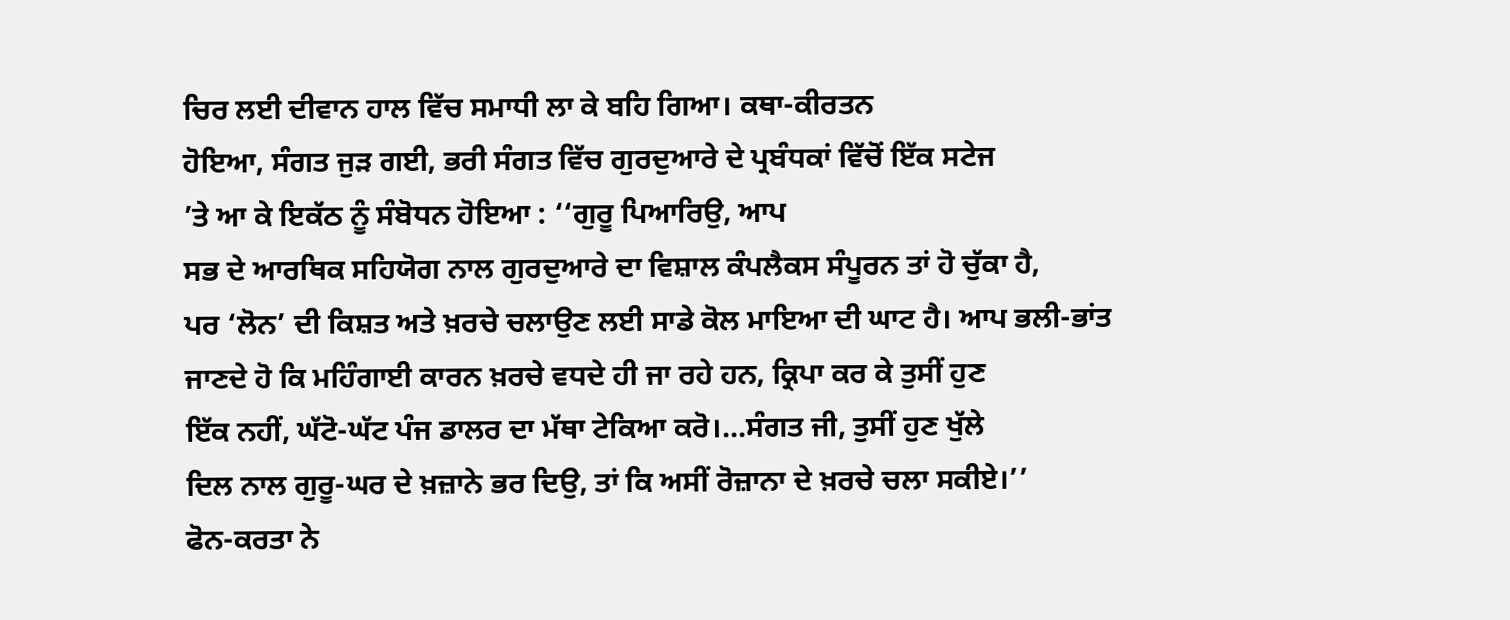ਚਿਰ ਲਈ ਦੀਵਾਨ ਹਾਲ ਵਿੱਚ ਸਮਾਧੀ ਲਾ ਕੇ ਬਹਿ ਗਿਆ। ਕਥਾ-ਕੀਰਤਨ
ਹੋਇਆ, ਸੰਗਤ ਜੁੜ ਗਈ, ਭਰੀ ਸੰਗਤ ਵਿੱਚ ਗੁਰਦੁਆਰੇ ਦੇ ਪ੍ਰਬੰਧਕਾਂ ਵਿੱਚੋਂ ਇੱਕ ਸਟੇਜ
’ਤੇ ਆ ਕੇ ਇਕੱਠ ਨੂੰ ਸੰਬੋਧਨ ਹੋਇਆ : ‘‘ਗੁਰੂ ਪਿਆਰਿਉ, ਆਪ
ਸਭ ਦੇ ਆਰਥਿਕ ਸਹਿਯੋਗ ਨਾਲ ਗੁਰਦੁਆਰੇ ਦਾ ਵਿਸ਼ਾਲ ਕੰਪਲੈਕਸ ਸੰਪੂਰਨ ਤਾਂ ਹੋ ਚੁੱਕਾ ਹੈ,
ਪਰ ‘ਲੋਨ’ ਦੀ ਕਿਸ਼ਤ ਅਤੇ ਖ਼ਰਚੇ ਚਲਾਉਣ ਲਈ ਸਾਡੇ ਕੋਲ ਮਾਇਆ ਦੀ ਘਾਟ ਹੈ। ਆਪ ਭਲੀ-ਭਾਂਤ
ਜਾਣਦੇ ਹੋ ਕਿ ਮਹਿੰਗਾਈ ਕਾਰਨ ਖ਼ਰਚੇ ਵਧਦੇ ਹੀ ਜਾ ਰਹੇ ਹਨ, ਕ੍ਰਿਪਾ ਕਰ ਕੇ ਤੁਸੀਂ ਹੁਣ
ਇੱਕ ਨਹੀਂ, ਘੱਟੋ-ਘੱਟ ਪੰਜ ਡਾਲਰ ਦਾ ਮੱਥਾ ਟੇਕਿਆ ਕਰੋ।...ਸੰਗਤ ਜੀ, ਤੁਸੀਂ ਹੁਣ ਖੁੱਲੇ
ਦਿਲ ਨਾਲ ਗੁਰੂ-ਘਰ ਦੇ ਖ਼ਜ਼ਾਨੇ ਭਰ ਦਿਉ, ਤਾਂ ਕਿ ਅਸੀਂ ਰੋਜ਼ਾਨਾ ਦੇ ਖ਼ਰਚੇ ਚਲਾ ਸਕੀਏ।’’
ਫੋਨ-ਕਰਤਾ ਨੇ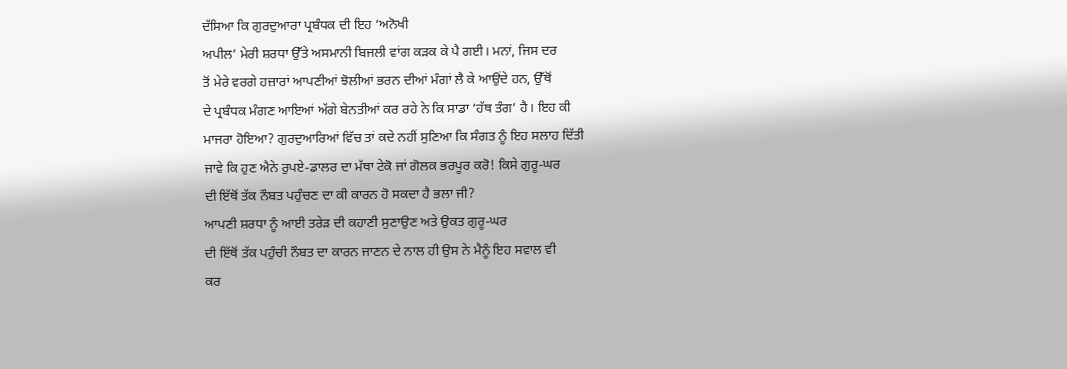ਦੱਸਿਆ ਕਿ ਗੁਰਦੁਆਰਾ ਪ੍ਰਬੰਧਕ ਦੀ ਇਹ ‘ਅਨੋਖੀ
ਅਪੀਲ’ ਮੇਰੀ ਸ਼ਰਧਾ ਉੱਤੇ ਅਸਮਾਨੀ ਬਿਜਲੀ ਵਾਂਗ ਕੜਕ ਕੇ ਪੈ ਗਈ। ਮਨਾਂ, ਜਿਸ ਦਰ
ਤੋਂ ਮੇਰੇ ਵਰਗੇ ਹਜ਼ਾਰਾਂ ਆਪਣੀਆਂ ਝੋਲੀਆਂ ਭਰਨ ਦੀਆਂ ਮੰਗਾਂ ਲੈ ਕੇ ਆਉਂਦੇ ਹਨ, ਉੱਥੋਂ
ਦੇ ਪ੍ਰਬੰਧਕ ਮੰਗਣ ਆਇਆਂ ਅੱਗੇ ਬੇਨਤੀਆਂ ਕਰ ਰਹੇ ਨੇ ਕਿ ਸਾਡਾ ‘ਹੱਥ ਤੰਗ’ ਹੈ। ਇਹ ਕੀ
ਮਾਜਰਾ ਹੋਇਆ? ਗੁਰਦੁਆਰਿਆਂ ਵਿੱਚ ਤਾਂ ਕਦੇ ਨਹੀਂ ਸੁਣਿਆ ਕਿ ਸੰਗਤ ਨੂੰ ਇਹ ਸਲਾਹ ਦਿੱਤੀ
ਜਾਵੇ ਕਿ ਹੁਣ ਐਨੇ ਰੁਪਏ-ਡਾਲਰ ਦਾ ਮੱਥਾ ਟੇਕੋ ਜਾਂ ਗੋਲਕ ਭਰਪੂਰ ਕਰੋ! ਕਿਸੇ ਗੁਰੂ-ਘਰ
ਦੀ ਇੱਥੋਂ ਤੱਕ ਨੌਬਤ ਪਹੁੰਚਣ ਦਾ ਕੀ ਕਾਰਨ ਹੋ ਸਕਦਾ ਹੈ ਭਲਾ ਜੀ?
ਆਪਣੀ ਸ਼ਰਧਾ ਨੂੰ ਆਈ ਤਰੇੜ ਦੀ ਕਹਾਣੀ ਸੁਣਾਉਣ ਅਤੇ ਉਕਤ ਗੁਰੂ-ਘਰ
ਦੀ ਇੱਥੋਂ ਤੱਕ ਪਹੁੰਚੀ ਨੌਬਤ ਦਾ ਕਾਰਨ ਜਾਣਨ ਦੇ ਨਾਲ ਹੀ ਉਸ ਨੇ ਮੈਨੂੰ ਇਹ ਸਵਾਲ ਵੀ
ਕਰ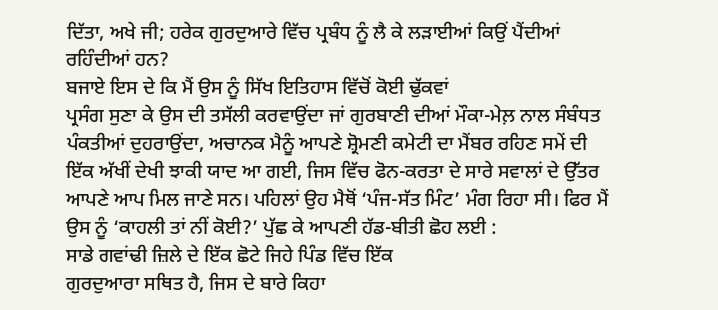ਦਿੱਤਾ, ਅਖੇ ਜੀ; ਹਰੇਕ ਗੁਰਦੁਆਰੇ ਵਿੱਚ ਪ੍ਰਬੰਧ ਨੂੰ ਲੈ ਕੇ ਲੜਾਈਆਂ ਕਿਉਂ ਪੈਂਦੀਆਂ
ਰਹਿੰਦੀਆਂ ਹਨ?
ਬਜਾਏ ਇਸ ਦੇ ਕਿ ਮੈਂ ਉਸ ਨੂੰ ਸਿੱਖ ਇਤਿਹਾਸ ਵਿੱਚੋਂ ਕੋਈ ਢੁੱਕਵਾਂ
ਪ੍ਰਸੰਗ ਸੁਣਾ ਕੇ ਉਸ ਦੀ ਤਸੱਲੀ ਕਰਵਾਉਂਦਾ ਜਾਂ ਗੁਰਬਾਣੀ ਦੀਆਂ ਮੌਕਾ-ਮੇਲ਼ ਨਾਲ ਸੰਬੰਧਤ
ਪੰਕਤੀਆਂ ਦੁਹਰਾਉਂਦਾ, ਅਚਾਨਕ ਮੈਨੂੰ ਆਪਣੇ ਸ਼੍ਰੋਮਣੀ ਕਮੇਟੀ ਦਾ ਮੈਂਬਰ ਰਹਿਣ ਸਮੇਂ ਦੀ
ਇੱਕ ਅੱਖੀਂ ਦੇਖੀ ਝਾਕੀ ਯਾਦ ਆ ਗਈ, ਜਿਸ ਵਿੱਚ ਫੋਨ-ਕਰਤਾ ਦੇ ਸਾਰੇ ਸਵਾਲਾਂ ਦੇ ਉੱਤਰ
ਆਪਣੇ ਆਪ ਮਿਲ ਜਾਣੇ ਸਨ। ਪਹਿਲਾਂ ਉਹ ਮੈਥੋਂ ‘ਪੰਜ-ਸੱਤ ਮਿੰਟ’ ਮੰਗ ਰਿਹਾ ਸੀ। ਫਿਰ ਮੈਂ
ਉਸ ਨੂੰ ‘ਕਾਹਲੀ ਤਾਂ ਨੀਂ ਕੋਈ?’ ਪੁੱਛ ਕੇ ਆਪਣੀ ਹੱਡ-ਬੀਤੀ ਛੋਹ ਲਈ :
ਸਾਡੇ ਗਵਾਂਢੀ ਜ਼ਿਲੇ ਦੇ ਇੱਕ ਛੋਟੇ ਜਿਹੇ ਪਿੰਡ ਵਿੱਚ ਇੱਕ
ਗੁਰਦੁਆਰਾ ਸਥਿਤ ਹੈ, ਜਿਸ ਦੇ ਬਾਰੇ ਕਿਹਾ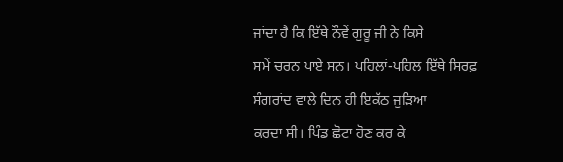ਜਾਂਦਾ ਹੈ ਕਿ ਇੱਥੇ ਨੌਵੇਂ ਗੁਰੂ ਜੀ ਨੇ ਕਿਸੇ
ਸਮੇਂ ਚਰਨ ਪਾਏ ਸਨ। ਪਹਿਲਾਂ-ਪਹਿਲ ਇੱਥੇ ਸਿਰਫ਼ ਸੰਗਰਾਂਦ ਵਾਲੇ ਦਿਨ ਹੀ ਇਕੱਠ ਜੁੜਿਆ
ਕਰਦਾ ਸੀ। ਪਿੰਡ ਛੋਟਾ ਹੋਣ ਕਰ ਕੇ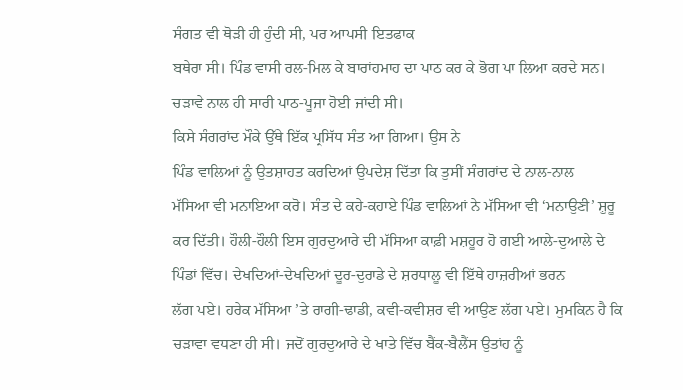ਸੰਗਤ ਵੀ ਥੋੜੀ ਹੀ ਹੁੰਦੀ ਸੀ, ਪਰ ਆਪਸੀ ਇਤਫਾਕ
ਬਥੇਰਾ ਸੀ। ਪਿੰਡ ਵਾਸੀ ਰਲ-ਮਿਲ ਕੇ ਬਾਰਾਂਹਮਾਹ ਦਾ ਪਾਠ ਕਰ ਕੇ ਭੋਗ ਪਾ ਲਿਆ ਕਰਦੇ ਸਨ।
ਚੜਾਵੇ ਨਾਲ ਹੀ ਸਾਰੀ ਪਾਠ-ਪੂਜਾ ਹੋਈ ਜਾਂਦੀ ਸੀ।
ਕਿਸੇ ਸੰਗਰਾਂਦ ਮੌਕੇ ਉੱਥੇ ਇੱਕ ਪ੍ਰਸਿੱਧ ਸੰਤ ਆ ਗਿਆ। ਉਸ ਨੇ
ਪਿੰਡ ਵਾਲਿਆਂ ਨੂੰ ਉਤਸ਼ਾਹਤ ਕਰਦਿਆਂ ਉਪਦੇਸ਼ ਦਿੱਤਾ ਕਿ ਤੁਸੀਂ ਸੰਗਰਾਂਦ ਦੇ ਨਾਲ-ਨਾਲ
ਮੱਸਿਆ ਵੀ ਮਨਾਇਆ ਕਰੋ। ਸੰਤ ਦੇ ਕਹੇ-ਕਹਾਏ ਪਿੰਡ ਵਾਲਿਆਂ ਨੇ ਮੱਸਿਆ ਵੀ ‘ਮਨਾਉਣੀ’ ਸ਼ੁਰੂ
ਕਰ ਦਿੱਤੀ। ਹੌਲੀ-ਹੌਲੀ ਇਸ ਗੁਰਦੁਆਰੇ ਦੀ ਮੱਸਿਆ ਕਾਫ਼ੀ ਮਸ਼ਹੂਰ ਹੋ ਗਈ ਆਲੇ-ਦੁਆਲੇ ਦੇ
ਪਿੰਡਾਂ ਵਿੱਚ। ਦੇਖਦਿਆਂ-ਦੇਖਦਿਆਂ ਦੂਰ-ਦੁਰਾਡੇ ਦੇ ਸ਼ਰਧਾਲੂ ਵੀ ਇੱਥੇ ਹਾਜ਼ਰੀਆਂ ਭਰਨ
ਲੱਗ ਪਏ। ਹਰੇਕ ਮੱਸਿਆ ’ਤੇ ਰਾਗੀ-ਢਾਡੀ, ਕਵੀ-ਕਵੀਸ਼ਰ ਵੀ ਆਉਣ ਲੱਗ ਪਏ। ਮੁਮਕਿਨ ਹੈ ਕਿ
ਚੜਾਵਾ ਵਧਣਾ ਹੀ ਸੀ। ਜਦੋਂ ਗੁਰਦੁਆਰੇ ਦੇ ਖਾਤੇ ਵਿੱਚ ਬੈਂਕ-ਬੈਲੈਂਸ ਉਤਾਂਹ ਨੂੰ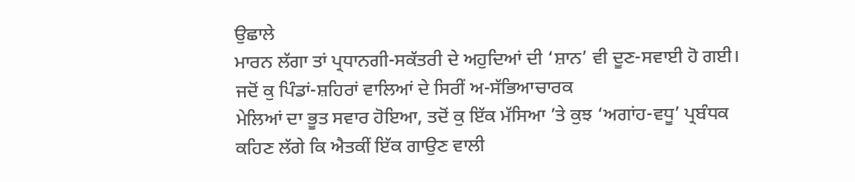ਉਛਾਲੇ
ਮਾਰਨ ਲੱਗਾ ਤਾਂ ਪ੍ਰਧਾਨਗੀ-ਸਕੱਤਰੀ ਦੇ ਅਹੁਦਿਆਂ ਦੀ ‘ਸ਼ਾਨ’ ਵੀ ਦੂਣ-ਸਵਾਈ ਹੋ ਗਈ।
ਜਦੋਂ ਕੁ ਪਿੰਡਾਂ-ਸ਼ਹਿਰਾਂ ਵਾਲਿਆਂ ਦੇ ਸਿਰੀਂ ਅ-ਸੱਭਿਆਚਾਰਕ
ਮੇਲਿਆਂ ਦਾ ਭੂਤ ਸਵਾਰ ਹੋਇਆ, ਤਦੋਂ ਕੁ ਇੱਕ ਮੱਸਿਆ ’ਤੇ ਕੁਝ ‘ਅਗਾਂਹ-ਵਧੂ’ ਪ੍ਰਬੰਧਕ
ਕਹਿਣ ਲੱਗੇ ਕਿ ਐਤਕੀਂ ਇੱਕ ਗਾਉਣ ਵਾਲੀ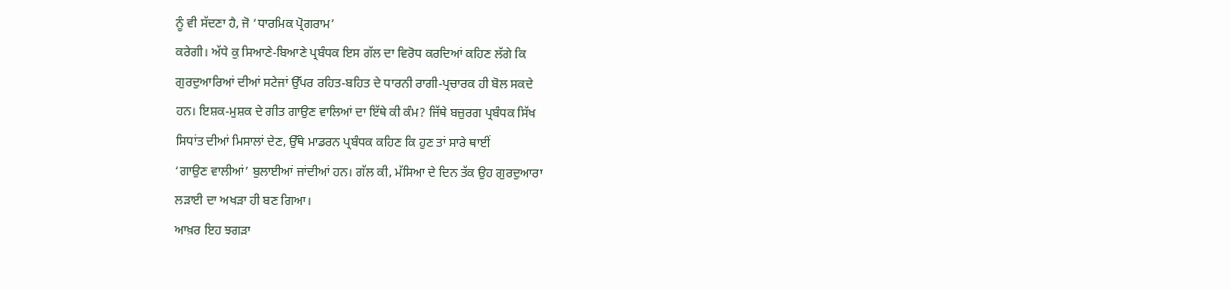ਨੂੰ ਵੀ ਸੱਦਣਾ ਹੈ, ਜੋ ‘ਧਾਰਮਿਕ ਪ੍ਰੋਗਰਾਮ’
ਕਰੇਗੀ। ਅੱਧੇ ਕੁ ਸਿਆਣੇ-ਬਿਆਣੇ ਪ੍ਰਬੰਧਕ ਇਸ ਗੱਲ ਦਾ ਵਿਰੋਧ ਕਰਦਿਆਂ ਕਹਿਣ ਲੱਗੇ ਕਿ
ਗੁਰਦੁਆਰਿਆਂ ਦੀਆਂ ਸਟੇਜਾਂ ਉੱਪਰ ਰਹਿਤ-ਬਹਿਤ ਦੇ ਧਾਰਨੀ ਰਾਗੀ-ਪ੍ਰਚਾਰਕ ਹੀ ਬੋਲ ਸਕਦੇ
ਹਨ। ਇਸ਼ਕ-ਮੁਸ਼ਕ ਦੇ ਗੀਤ ਗਾਉਣ ਵਾਲਿਆਂ ਦਾ ਇੱਥੇ ਕੀ ਕੰਮ? ਜਿੱਥੇ ਬਜ਼ੁਰਗ ਪ੍ਰਬੰਧਕ ਸਿੱਖ
ਸਿਧਾਂਤ ਦੀਆਂ ਮਿਸਾਲਾਂ ਦੇਣ, ਉੱਥੇ ਮਾਡਰਨ ਪ੍ਰਬੰਧਕ ਕਹਿਣ ਕਿ ਹੁਣ ਤਾਂ ਸਾਰੇ ਥਾਈਂ
‘ਗਾਉਣ ਵਾਲੀਆਂ’ ਬੁਲਾਈਆਂ ਜਾਂਦੀਆਂ ਹਨ। ਗੱਲ ਕੀ, ਮੱਸਿਆ ਦੇ ਦਿਨ ਤੱਕ ਉਹ ਗੁਰਦੁਆਰਾ
ਲੜਾਈ ਦਾ ਅਖੜਾ ਹੀ ਬਣ ਗਿਆ।
ਆਖ਼ਰ ਇਹ ਝਗੜਾ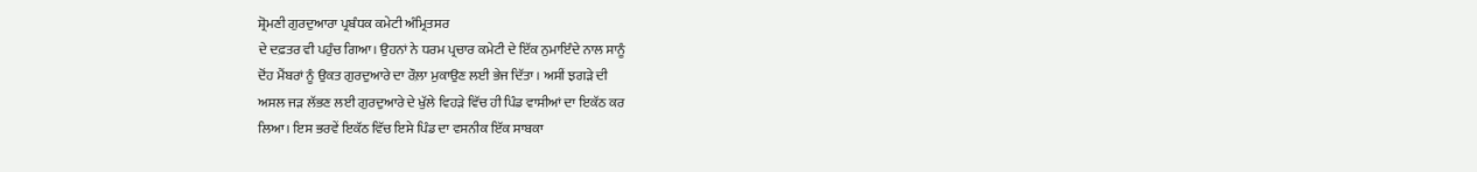ਸ਼੍ਰੋਮਣੀ ਗੁਰਦੁਆਰਾ ਪ੍ਰਬੰਧਕ ਕਮੇਟੀ ਅੰਮ੍ਰਿਤਸਰ
ਦੇ ਦਫ਼ਤਰ ਵੀ ਪਹੁੰਚ ਗਿਆ। ਉਹਨਾਂ ਨੇ ਧਰਮ ਪ੍ਰਚਾਰ ਕਮੇਟੀ ਦੇ ਇੱਕ ਨੁਮਾਇੰਦੇ ਨਾਲ ਸਾਨੂੰ
ਦੋਂਹ ਮੈਂਬਰਾਂ ਨੂੰ ਉਕਤ ਗੁਰਦੁਆਰੇ ਦਾ ਰੌਲ਼ਾ ਮੁਕਾਉਣ ਲਈ ਭੇਜ ਦਿੱਤਾ। ਅਸੀਂ ਝਗੜੇ ਦੀ
ਅਸਲ ਜੜ ਲੱਭਣ ਲਈ ਗੁਰਦੁਆਰੇ ਦੇ ਖੁੱਲੇ ਵਿਹੜੇ ਵਿੱਚ ਹੀ ਪਿੰਡ ਵਾਸੀਆਂ ਦਾ ਇਕੱਠ ਕਰ
ਲਿਆ। ਇਸ ਭਰਵੇਂ ਇਕੱਠ ਵਿੱਚ ਇਸੇ ਪਿੰਡ ਦਾ ਵਸਨੀਕ ਇੱਕ ਸਾਬਕਾ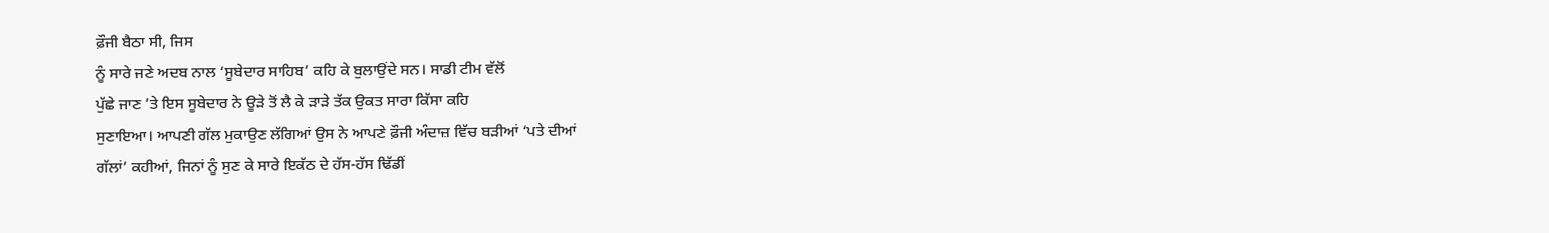ਫ਼ੌਜੀ ਬੈਠਾ ਸੀ, ਜਿਸ
ਨੂੰ ਸਾਰੇ ਜਣੇ ਅਦਬ ਨਾਲ ‘ਸੂਬੇਦਾਰ ਸਾਹਿਬ’ ਕਹਿ ਕੇ ਬੁਲਾਉਂਦੇ ਸਨ। ਸਾਡੀ ਟੀਮ ਵੱਲੋਂ
ਪੁੱਛੇ ਜਾਣ ’ਤੇ ਇਸ ਸੂਬੇਦਾਰ ਨੇ ਊੜੇ ਤੋਂ ਲੈ ਕੇ ੜਾੜੇ ਤੱਕ ਉਕਤ ਸਾਰਾ ਕਿੱਸਾ ਕਹਿ
ਸੁਣਾਇਆ। ਆਪਣੀ ਗੱਲ ਮੁਕਾਉਣ ਲੱਗਿਆਂ ਉਸ ਨੇ ਆਪਣੇ ਫ਼ੌਜੀ ਅੰਦਾਜ਼ ਵਿੱਚ ਬੜੀਆਂ ‘ਪਤੇ ਦੀਆਂ
ਗੱਲਾਂ’ ਕਹੀਆਂ, ਜਿਨਾਂ ਨੂੰ ਸੁਣ ਕੇ ਸਾਰੇ ਇਕੱਠ ਦੇ ਹੱਸ-ਹੱਸ ਢਿੱਡੀਂ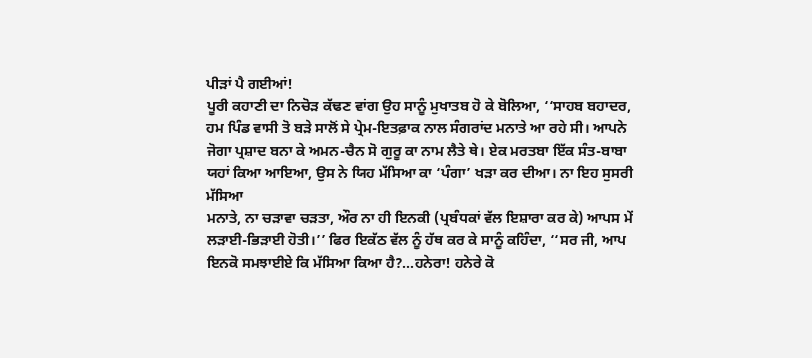ਪੀੜਾਂ ਪੈ ਗਈਆਂ!
ਪੂਰੀ ਕਹਾਣੀ ਦਾ ਨਿਚੋੜ ਕੱਢਣ ਵਾਂਗ ਉਹ ਸਾਨੂੰ ਮੁਖਾਤਬ ਹੋ ਕੇ ਬੋਲਿਆ, ‘‘ਸਾਹਬ ਬਹਾਦਰ,
ਹਮ ਪਿੰਡ ਵਾਸੀ ਤੋ ਬੜੇ ਸਾਲੋਂ ਸੇ ਪ੍ਰੇਮ-ਇਤਫ਼ਾਕ ਨਾਲ ਸੰਗਰਾਂਦ ਮਨਾਤੇ ਆ ਰਹੇ ਸੀ। ਆਪਨੇ
ਜੋਗਾ ਪ੍ਰਸ਼ਾਦ ਬਨਾ ਕੇ ਅਮਨ-ਚੈਨ ਸੋ ਗੁਰੂ ਕਾ ਨਾਮ ਲੈਤੇ ਥੇ। ਏਕ ਮਰਤਬਾ ਇੱਕ ਸੰਤ-ਬਾਬਾ
ਯਹਾਂ ਕਿਆ ਆਇਆ, ਉਸ ਨੇ ਯਿਹ ਮੱਸਿਆ ਕਾ ‘ਪੰਗਾ’ ਖੜਾ ਕਰ ਦੀਆ। ਨਾ ਇਹ ਸੁਸਰੀ ਮੱਸਿਆ
ਮਨਾਤੇ, ਨਾ ਚੜਾਵਾ ਚੜਤਾ, ਔਰ ਨਾ ਹੀ ਇਨਕੀ (ਪ੍ਰਬੰਧਕਾਂ ਵੱਲ ਇਸ਼ਾਰਾ ਕਰ ਕੇ) ਆਪਸ ਮੇਂ
ਲੜਾਈ-ਭਿੜਾਈ ਹੋਤੀ।’’ ਫਿਰ ਇਕੱਠ ਵੱਲ ਨੂੰ ਹੱਥ ਕਰ ਕੇ ਸਾਨੂੰ ਕਹਿੰਦਾ, ‘‘ਸਰ ਜੀ, ਆਪ
ਇਨਕੋ ਸਮਝਾਈਏ ਕਿ ਮੱਸਿਆ ਕਿਆ ਹੈ?...ਹਨੇਰਾ! ਹਨੇਰੇ ਕੋ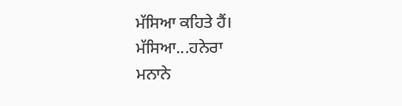ਮੱਸਿਆ ਕਹਿਤੇ ਹੈਂ। ਮੱਸਿਆ...ਹਨੇਰਾ
ਮਨਾਨੇ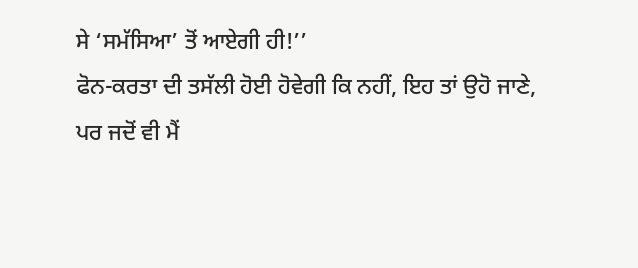ਸੇ ‘ਸਮੱਸਿਆ’ ਤੋਂ ਆਏਗੀ ਹੀ!’’
ਫੋਨ-ਕਰਤਾ ਦੀ ਤਸੱਲੀ ਹੋਈ ਹੋਵੇਗੀ ਕਿ ਨਹੀਂ, ਇਹ ਤਾਂ ਉਹੋ ਜਾਣੇ,
ਪਰ ਜਦੋਂ ਵੀ ਮੈਂ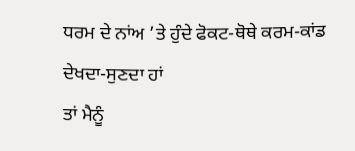ਧਰਮ ਦੇ ਨਾਂਅ ’ਤੇ ਹੁੰਦੇ ਫੋਕਟ-ਥੋਥੇ ਕਰਮ-ਕਾਂਡ ਦੇਖਦਾ-ਸੁਣਦਾ ਹਾਂ
ਤਾਂ ਮੈਨੂੰ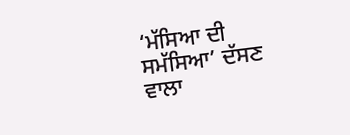‘ਮੱਸਿਆ ਦੀ ਸਮੱਸਿਆ’ ਦੱਸਣ ਵਾਲਾ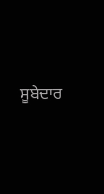ਸੂਬੇਦਾਰ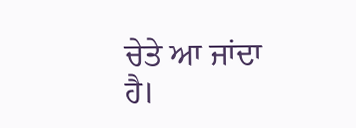ਚੇਤੇ ਆ ਜਾਂਦਾ ਹੈ।